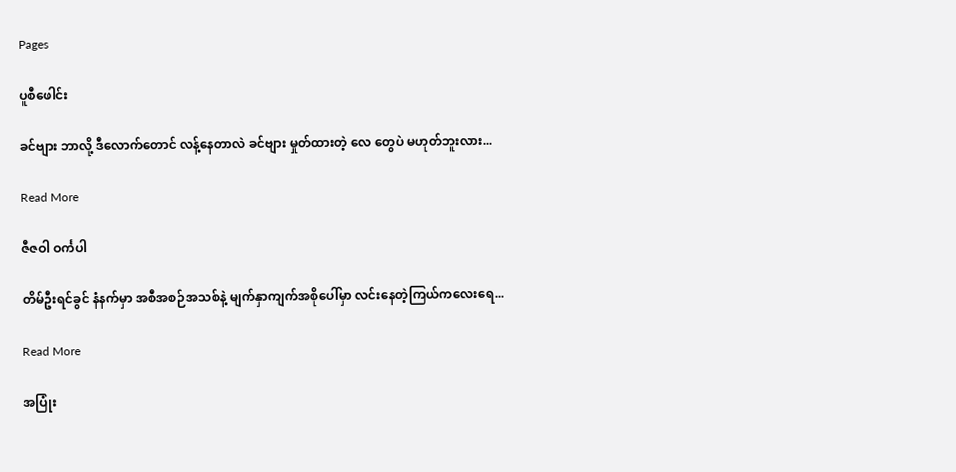Pages

ပူစီဖေါင်း

ခင်ဗျား ဘာလို့ ဒီလောက်တောင် လန့်နေတာလဲ ခင်ဗျား မှုတ်ထားတဲ့ လေ တွေပဲ မဟုတ်ဘူးလား...

Read More

ဇီဇဝါ ဝင်္ကပါ

တိမ်ဦးရင်ခွင် နံနက်မှာ အစီအစဉ်အသစ်နဲ့ မျက်နှာကျက်အစိုပေါ်မှာ လင်းနေတဲ့ကြယ်ကလေးရေ...

Read More

အပြုံး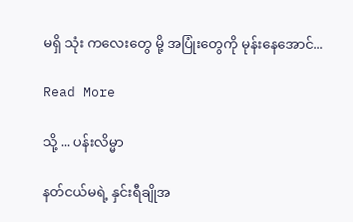မရှိ သုံး ကလေးတွေ မို့ အပြုံးတွေကို မုန်းနေအောင်...

Read More

သို့ ... ပန်းလိမ္မာ

နတ်ငယ်မရဲ့ နှင်းရီချိုအ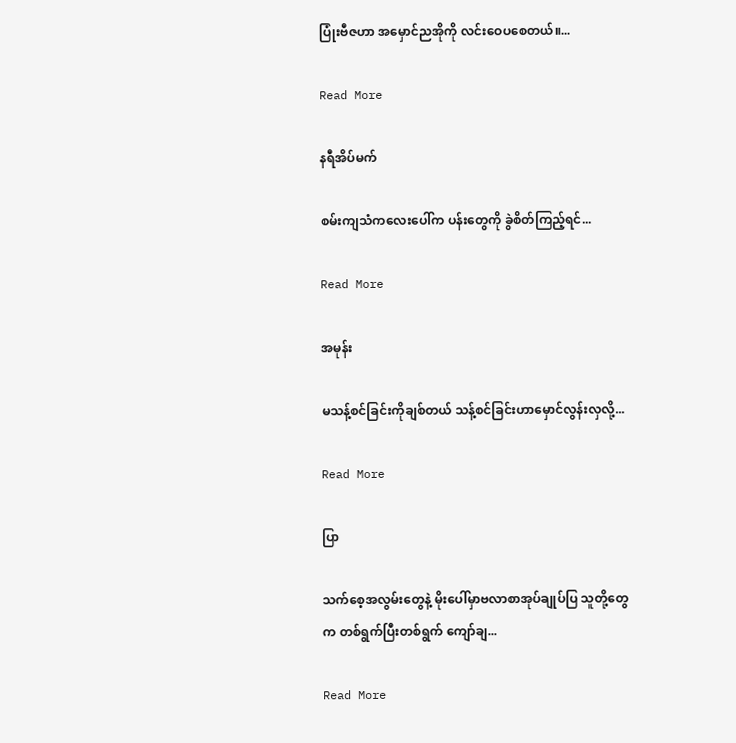ပြုံးဗီဇဟာ အမှောင်ညအိုကို လင်းဝေပစေတယ်။...

Read More

နရီအိပ်မက်

စမ်းကျသံကလေးပေါ်က ပန်းတွေကို ခွဲစိတ်ကြည့်ရင်...

Read More

အမုန်း

မသန့်စင်ခြင်းကိုချစ်တယ် သန့်စင်ခြင်းဟာမှောင်လွန်းလှလို့...

Read More

ပြာ

သက်စေ့အလွမ်းတွေနဲ့ မိုးပေါ်မှာဗလာစာအုပ်ချုပ်ပြ သူတို့တွေက တစ်ရွက်ပြီးတစ်ရွက် ကျော်ချ...

Read More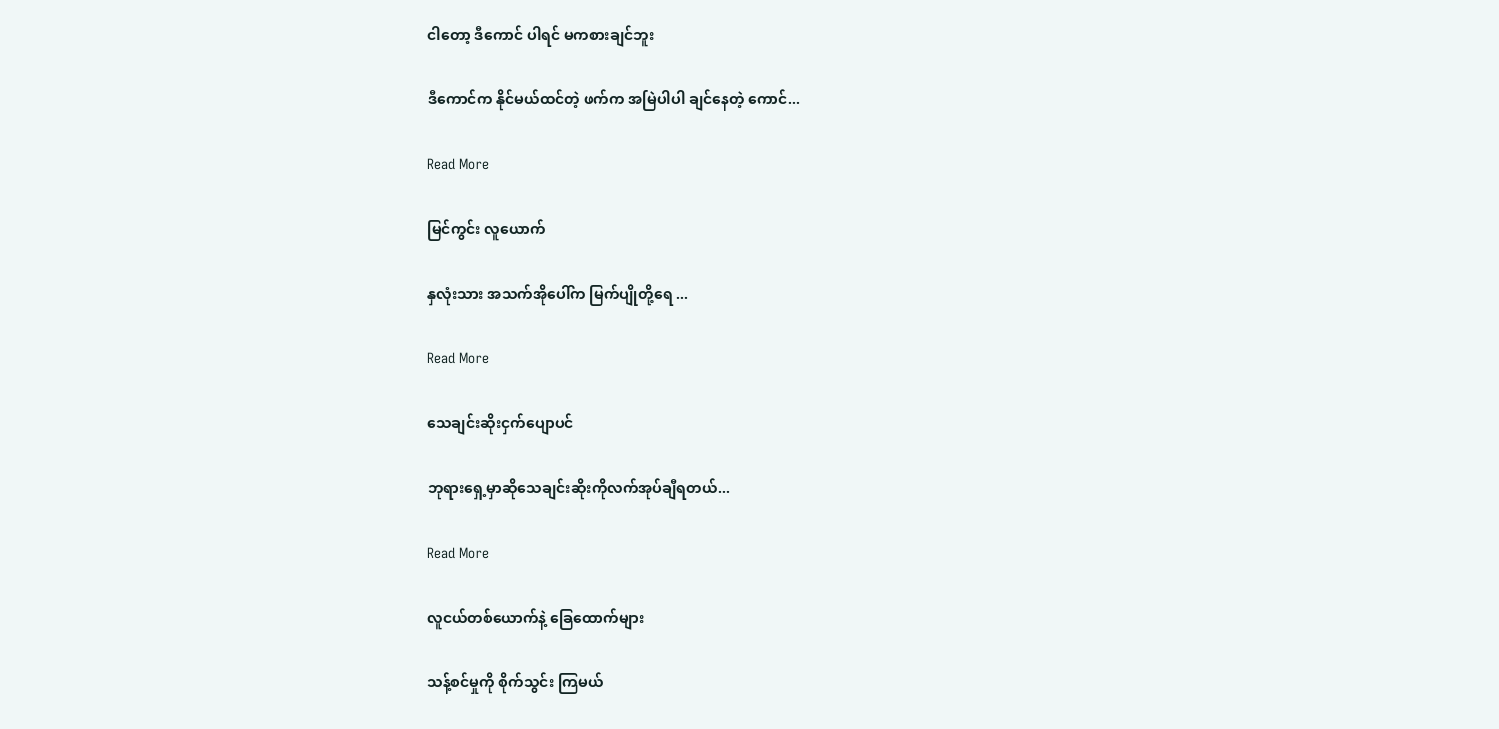ငါတော့ ဒီကောင် ပါရင် မကစားချင်ဘူး

ဒီကောင်က နိုင်မယ်ထင်တဲ့ ဖက်က အမြဲပါပါ ချင်နေတဲ့ ကောင်...

Read More

မြင်ကွင်း လူယောက်

နှလုံးသား အသက်အိုပေါ်က မြက်ပျိုတို့ရေ ...

Read More

သေချင်းဆိုးငှက်ပျောပင်

ဘုရားရှေ့မှာဆိုသေချင်းဆိုးကိုလက်အုပ်ချီရတယ်...

Read More

လူငယ်တစ်ယောက်နဲ့ ခြေထောက်များ

သန့်စင်မှုကို စိုက်သွင်း ကြမယ်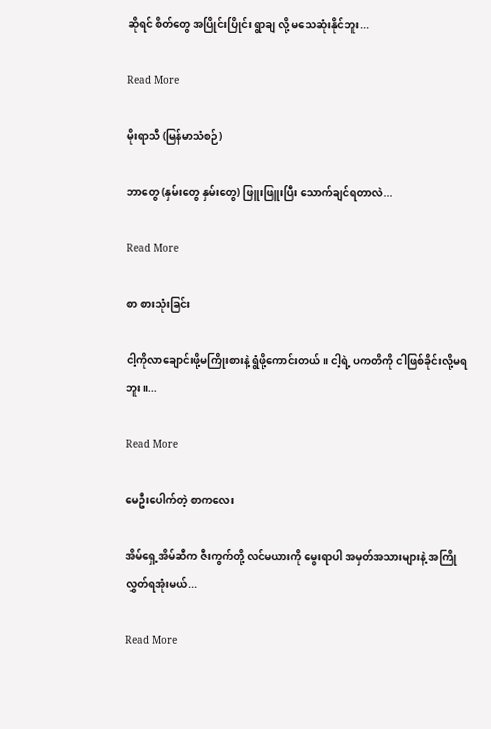ဆိုရင် စိတ်တွေ အပြိုင်းပြိုင်း ရွာချ လို့ မသေဆုံးနိုင်ဘူး...

Read More

မိုးရာသီ (မြန်မာသံစဉ်)

ဘာတွေ (နှမ်းတွေ နှမ်းတွေ) ဖြူးဖြူးပြီး သောက်ချင်ရတာလဲ...

Read More

စာ စားသုံးခြင်း

ငါ့ကိုလာချောင်းဖို့မကြိုးစားနဲ့ ရွံဖို့ကောင်းတယ်။ ငါ့ရဲ့ ပကတိကို ငါဖြစ်ခိုင်းလို့မရဘူး။...

Read More

မေဦးပေါက်တဲ့ စာကလေး

အိမ်ရှေ့အိမ်ဆီက ဇီးကွက်တို့ လင်မယားကို မွေးရာပါ အမှတ်အသားများနဲ့ အကြိုလွှတ်ရအုံးမယ်...

Read More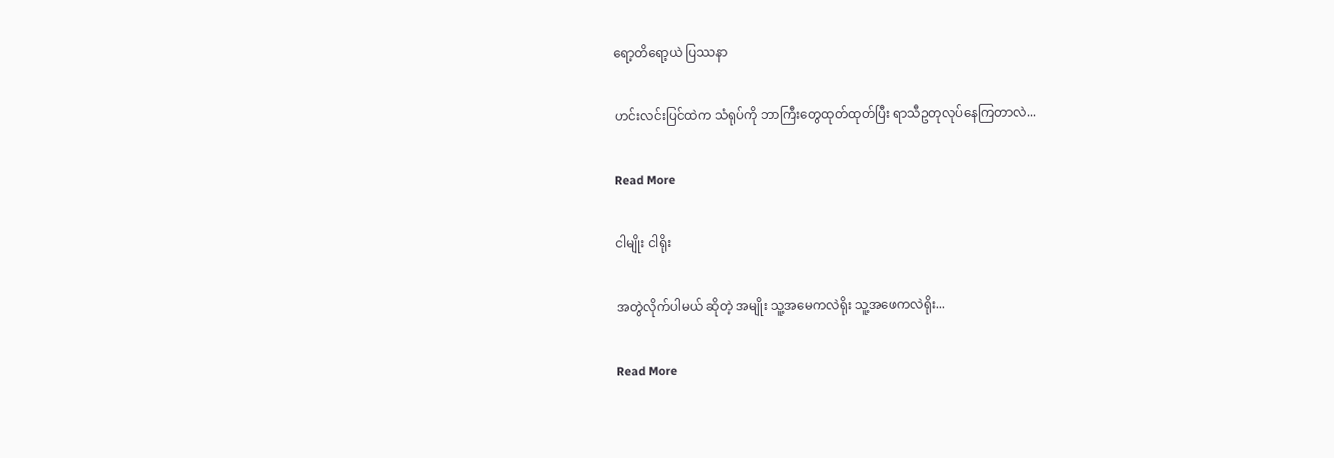ရော့တိရော့ယဲ ပြဿနာ

ဟင်းလင်းပြင်ထဲက သံရုပ်ကို ဘာကြီးတွေထုတ်ထုတ်ပြီး ရာသီဥတုလုပ်နေကြတာလဲ...

Read More

ငါမျိုး ငါရိုး

အတွဲလိုက်ပါမယ် ဆိုတဲ့ အမျိုး သူ့အမေကလဲရိုး သူ့အဖေကလဲရိုး...

Read More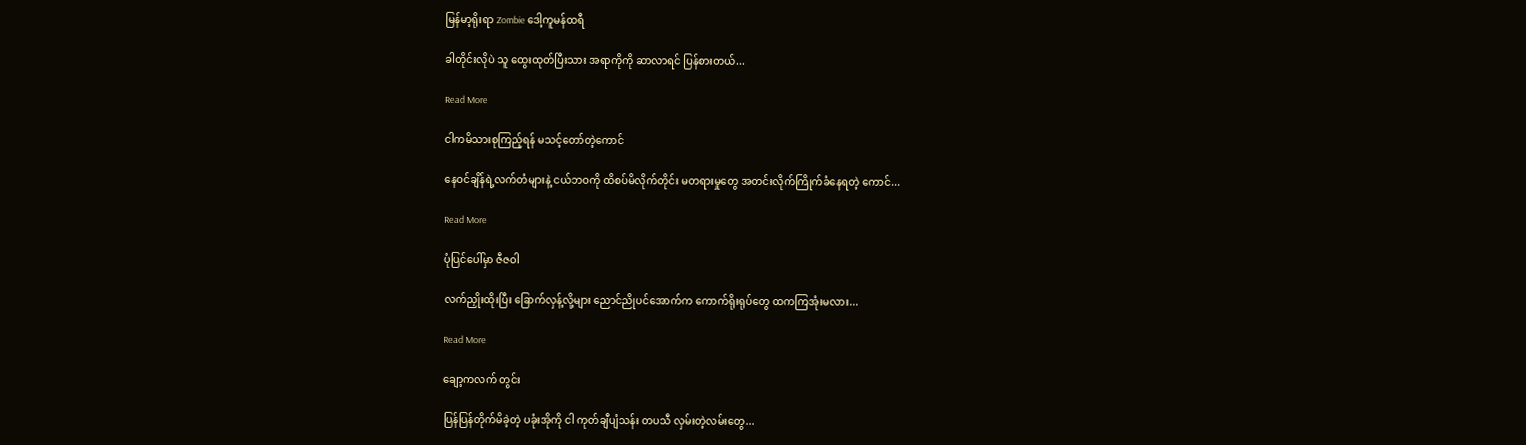မြန်မာ့ရိုးရာ Zombie ဒေါ့ကူမန်ထရီ

ခါတိုင်းလိုပဲ သူ ထွေးထုတ်ပြီးသား အရာကိုကို ဆာလာရင် ပြန်စားတယ်...

Read More

ငါကမိသားစုကြည့်ရန် မသင့်တော်တဲ့ကောင်

နေဝင်ချိန်ရဲ့လက်တံများနဲ့ ငယ်ဘဝကို ထိစပ်မိလိုက်တိုင်း မတရားမှုတွေ အတင်းလိုက်ကြိုက်ခံနေရတဲ့ ကောင်...

Read More

ပုံပြင်ပေါ်မှာ ဇီဇဝါ

လက်ညှိုးထိုးပြီး ခြောက်လှန့်လို့များ ညောင်ညိုပင်အောက်က ကောက်ရိုးရုပ်တွေ ထကကြအုံးမလား...

Read More

ချော့ကလက် တွင်း

ပြန်ပြန်တိုက်မိခဲ့တဲ့ ပခုံးအိုကို ငါ ကုတ်ချီပျံသန်း တပသီ လှမ်းတဲ့လမ်းတွေ...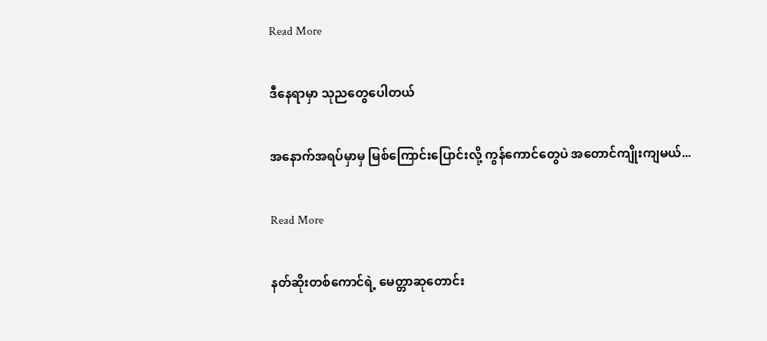Read More

ဒီနေရာမှာ သုညတွေပေါတယ်

အနောက်အရပ်မှာမှ မြစ်ကြောင်းပြောင်းလို့ ကွန်ကောင်တွေပဲ အတောင်ကျိုးကျမယ်...

Read More

နတ်ဆိုးတစ်ကောင်ရဲ့ မေတ္တာဆုတောင်း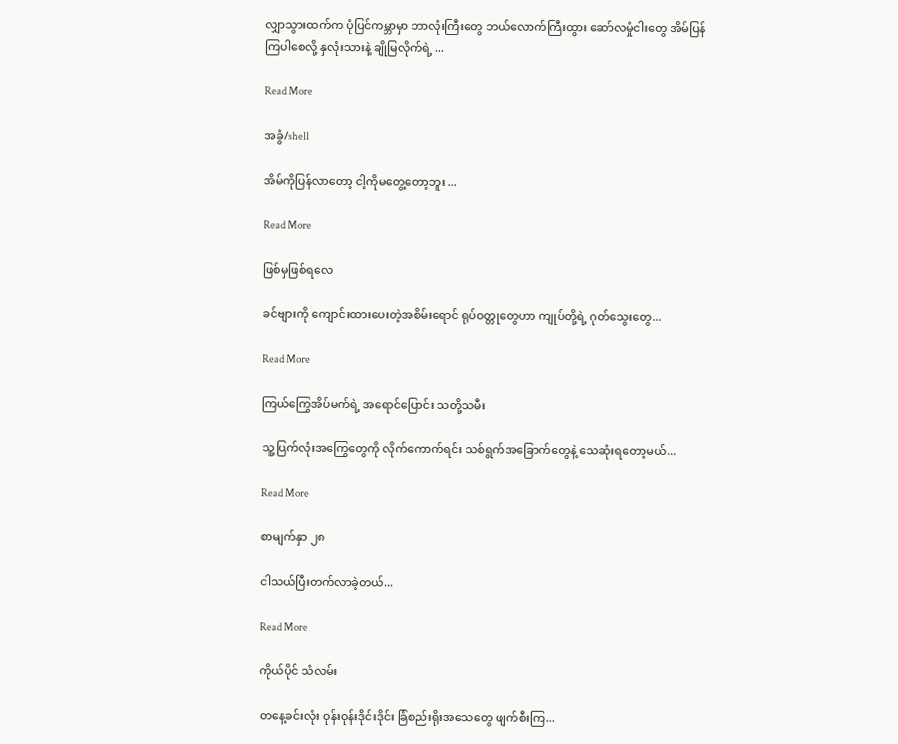လျှာသွားထက်က ပုံပြင်ကမ္ဘာမှာ ဘာလုံးကြီးတွေ ဘယ်လောက်ကြီးထွား ဆော်လမှုံငါးတွေ အိမ်ပြန်ကြပါစေလို့ နှလုံးသားနဲ့ ချိုမြလိုက်ရဲ့ ...

Read More

အခွံ/shell

အိမ်ကိုပြန်လာတော့ ငါ့ကိုမတွေ့တော့ဘူး ...

Read More

ဖြစ်မှဖြစ်ရလေ

ခင်ဗျားကို ကျောင်းထားပေးတဲ့အစိမ်းရောင် ရုပ်ဝတ္တုတွေဟာ ကျုပ်တို့ရဲ့ ဂုတ်သွေးတွေ...

Read More

ကြယ်ကြွေအိပ်မက်ရဲ့ အရောင်ပြောင်း သတို့သမီး

သူ့ပြက်လုံးအကြွေတွေကို လိုက်ကောက်ရင်း သစ်ရွက်အခြောက်တွေနဲ့ သေဆုံးရတော့မယ်...

Read More

စာမျက်နှာ ၂၈

ငါသယ်ပြီးတက်လာခဲ့တယ်...

Read More

ကိုယ်ပိုင် သံလမ်း

တနေ့ခင်းလုံး ဝုန်းဝုန်းဒိုင်းဒိုင်း ခြံစည်းရိုးအသေတွေ ဖျက်စီးကြ...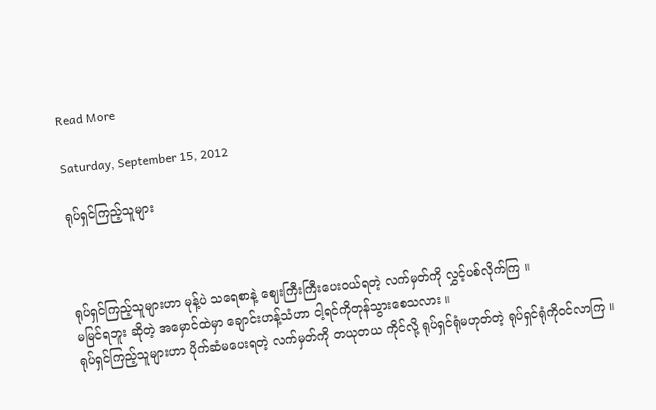Read More

Saturday, September 15, 2012

ရုပ်ရှင်ကြည့်သူများ



ရုပ်ရှင်ကြည့်သူများဟာ မုန့်ပဲ သရေစာနဲ့ ဈေးကြီးကြီးပေးဝယ်ရတဲ့ လက်မှတ်ကို လွှင့်ပစ်လိုက်ကြ ။
မမြင်ရဘူး ဆိုတဲ့ အမှောင်ထဲမှာ ချောင်းဟန့်သံဟာ ငါ့ရင်ကိုတုန်သွားစေသလား ။
ရုပ်ရှင်ကြည့်သူများဟာ ပိုက်ဆံမပေးရတဲ့ လက်မှတ်ကို တယုတယ ကိုင်လို့ ရုပ်ရှင်ရုံမဟုတ်တဲ့ ရုပ်ရှင်ရုံကိုဝင်လာကြ ။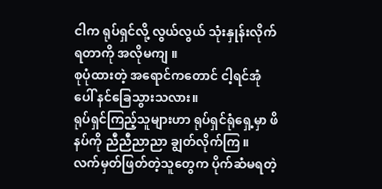ငါက ရုပ်ရှင်လို့ လွယ်လွယ် သုံးနှုန်းလိုက်ရတာကို အလိုမကျ ။
စုပုံထားတဲ့ အရောင်ကတောင် ငါ့ရင်အုံပေါ် နင်ခြေသွားသလား။
ရုပ်ရှင်ကြည့်သူများဟာ ရုပ်ရှင်ရုံရှေ့မှာ ဖိနပ်ကို ညီညီညာညာ ချွတ်လိုက်ကြ ။
လက်မှတ်ဖြတ်တဲ့သူတွေက ပိုက်ဆံမရတဲ့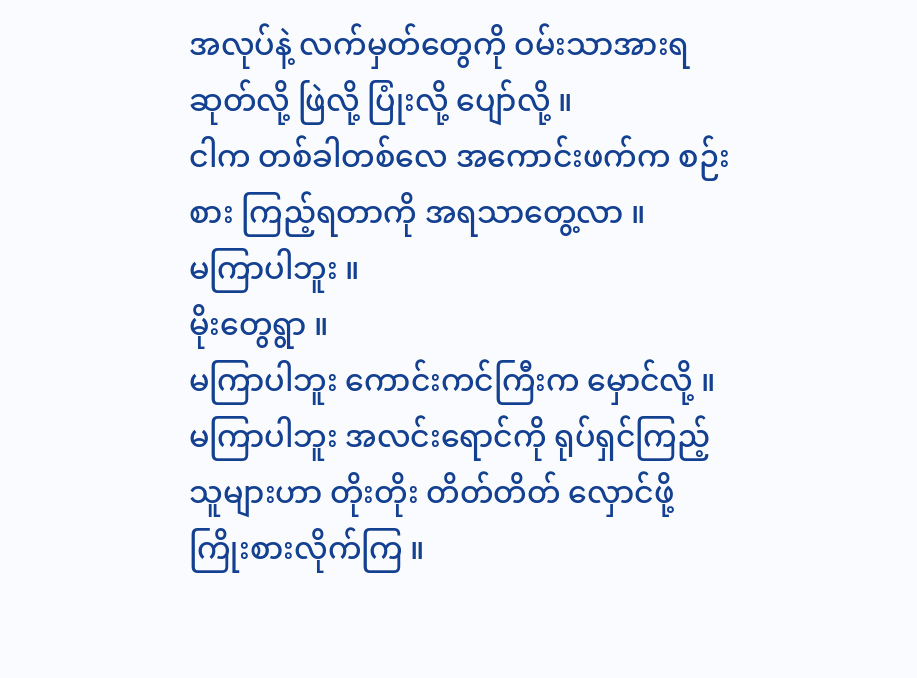အလုပ်နဲ့ လက်မှတ်တွေကို ဝမ်းသာအားရ ဆုတ်လို့ ဖြဲလို့ ပြုံးလို့ ပျော်လို့ ။
ငါက တစ်ခါတစ်လေ အကောင်းဖက်က စဉ်းစား ကြည့်ရတာကို အရသာတွေ့လာ ။
မကြာပါဘူး ။
မိုးတွေရွာ ။
မကြာပါဘူး ကောင်းကင်ကြီးက မှောင်လို့ ။
မကြာပါဘူး အလင်းရောင်ကို ရုပ်ရှင်ကြည့်သူများဟာ တိုးတိုး တိတ်တိတ် လှောင်ဖို့ ကြိုးစားလိုက်ကြ ။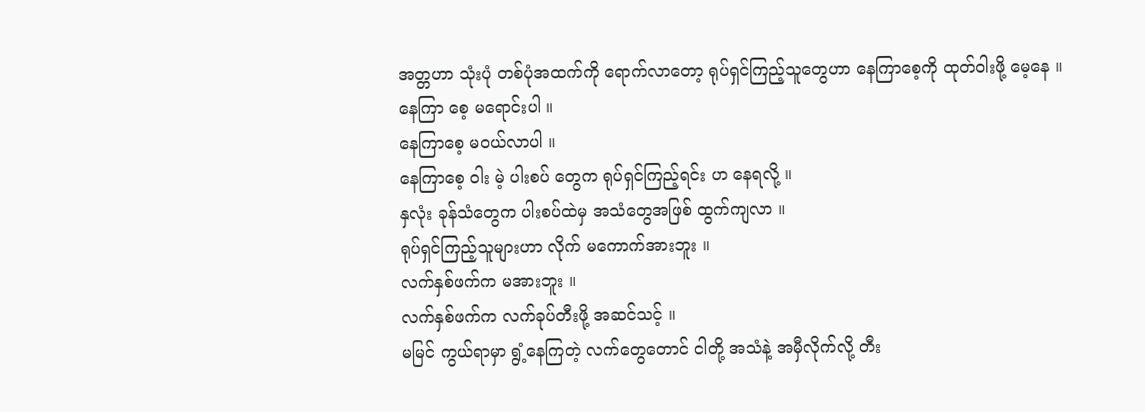အတ္တဟာ သုံးပုံ တစ်ပုံအထက်ကို ရောက်လာတော့ ရုပ်ရှင်ကြည့်သူတွေဟာ နေကြာစေ့ကို ထုတ်ဝါးဖို့ မေ့နေ ။
နေကြာ စေ့ မရောင်းပါ ။
နေကြာစေ့ မဝယ်လာပါ ။
နေကြာစေ့ ဝါး မဲ့ ပါးစပ် တွေက ရုပ်ရှင်ကြည့်ရင်း ဟ နေရလို့ ။
နှလုံး ခုန်သံတွေက ပါးစပ်ထဲမှ အသံတွေအဖြစ် ထွက်ကျလာ ။
ရုပ်ရှင်ကြည့်သူများဟာ လိုက် မကောက်အားဘူး ။
လက်နှစ်ဖက်က မအားဘူး ။
လက်နှစ်ဖက်က လက်ခုပ်တီးဖို့ အဆင်သင့် ။
မမြင် ကွယ်ရာမှာ ရွံ့နေကြတဲ့ လက်တွေတောင် ငါတို့ အသံနဲ့ အမှီလိုက်လို့ တီး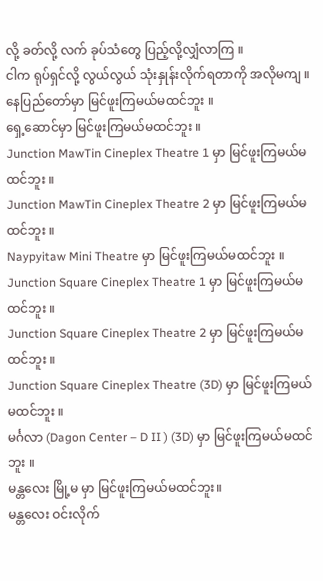လို့ ခတ်လို့ လက် ခုပ်သံတွေ ပြည့်လို့လျှံလာကြ ။
ငါက ရုပ်ရှင်လို့ လွယ်လွယ် သုံးနှုန်းလိုက်ရတာကို အလိုမကျ ။
နေပြည်တော်မှာ မြင်ဖူးကြမယ်မထင်ဘူး ။
ရှေ့ဆောင်မှာ မြင်ဖူးကြမယ်မထင်ဘူး ။
Junction MawTin Cineplex Theatre 1 မှာ မြင်ဖူးကြမယ်မထင်ဘူး ။
Junction MawTin Cineplex Theatre 2 မှာ မြင်ဖူးကြမယ်မထင်ဘူး ။
Naypyitaw Mini Theatre မှာ မြင်ဖူးကြမယ်မထင်ဘူး ။
Junction Square Cineplex Theatre 1 မှာ မြင်ဖူးကြမယ်မထင်ဘူး ။
Junction Square Cineplex Theatre 2 မှာ မြင်ဖူးကြမယ်မထင်ဘူး ။
Junction Square Cineplex Theatre (3D) မှာ မြင်ဖူးကြမယ်မထင်ဘူး ။
မင်္ဂလာ (Dagon Center – D II ) (3D) မှာ မြင်ဖူးကြမယ်မထင်ဘူး ။
မန္တလေး မြို့မ မှာ မြင်ဖူးကြမယ်မထင်ဘူး။
မန္တလေး ဝင်းလိုက်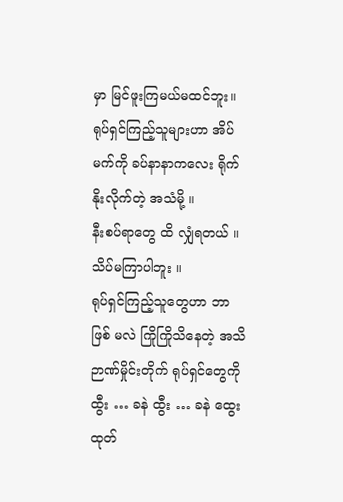မှာ မြင်ဖူးကြမယ်မထင်ဘူး။
ရုပ်ရှင်ကြည့်သူများဟာ အိပ်မက်ကို ခပ်နာနာကလေး ရိုက်နိုးလိုက်တဲ့ အသံမို့ ။
နီးစပ်ရာတွေ ထိ လျှံရတယ် ။
သိပ်မကြာပါဘူး ။
ရုပ်ရှင်ကြည့်သူတွေဟာ ဘာ ဖြစ် မလဲ ကြိုကြိုသိနေတဲ့ အသိဉာဏ်မှိုင်းတိုက် ရုပ်ရှင်တွေကို ထွီး … ခနဲ ထွီး … ခနဲ ထွေးထုတ်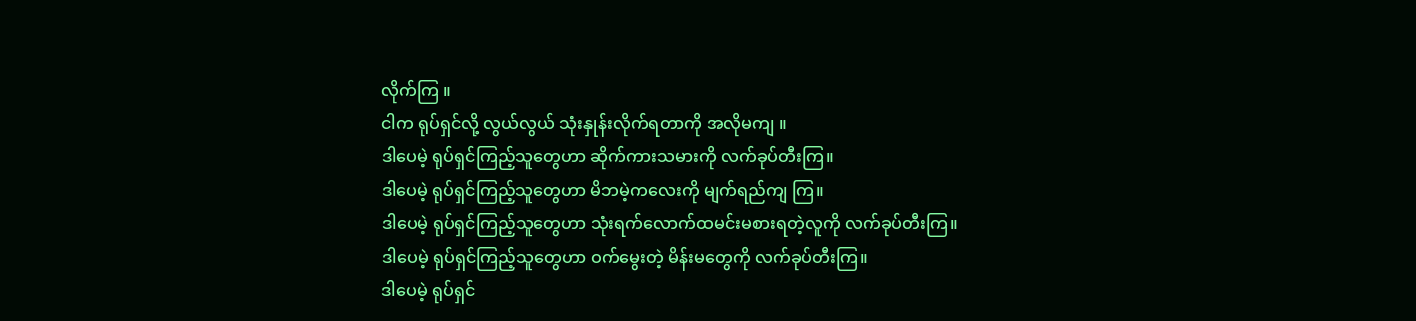လိုက်ကြ ။
ငါက ရုပ်ရှင်လို့ လွယ်လွယ် သုံးနှုန်းလိုက်ရတာကို အလိုမကျ ။
ဒါပေမဲ့ ရုပ်ရှင်ကြည့်သူတွေဟာ ဆိုက်ကားသမားကို လက်ခုပ်တီးကြ။
ဒါပေမဲ့ ရုပ်ရှင်ကြည့်သူတွေဟာ မိဘမဲ့ကလေးကို မျက်ရည်ကျ ကြ။
ဒါပေမဲ့ ရုပ်ရှင်ကြည့်သူတွေဟာ သုံးရက်လောက်ထမင်းမစားရတဲ့လူကို လက်ခုပ်တီးကြ။
ဒါပေမဲ့ ရုပ်ရှင်ကြည့်သူတွေဟာ ဝက်မွေးတဲ့ မိန်းမတွေကို လက်ခုပ်တီးကြ။
ဒါပေမဲ့ ရုပ်ရှင်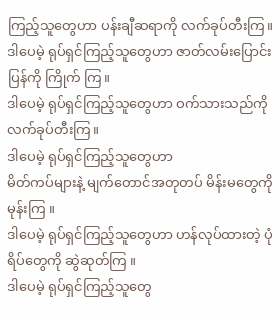ကြည့်သူတွေဟာ ပန်းချီဆရာကို လက်ခုပ်တီးကြ။
ဒါပေမဲ့ ရုပ်ရှင်ကြည့်သူတွေဟာ ဇာတ်လမ်းပြောင်းပြန်ကို ကြိုက် ကြ။
ဒါပေမဲ့ ရုပ်ရှင်ကြည့်သူတွေဟာ ဝက်သားသည်ကို လက်ခုပ်တီးကြ။
ဒါပေမဲ့ ရုပ်ရှင်ကြည့်သူတွေဟာ
မိတ်ကပ်များနဲ့ မျက်တောင်အတုတပ် မိန်းမတွေကို မုန်းကြ ။
ဒါပေမဲ့ ရုပ်ရှင်ကြည့်သူတွေဟာ ဟန်လုပ်ထားတဲ့ ပုံရိပ်တွေကို ဆွဲဆုတ်ကြ ။
ဒါပေမဲ့ ရုပ်ရှင်ကြည့်သူတွေ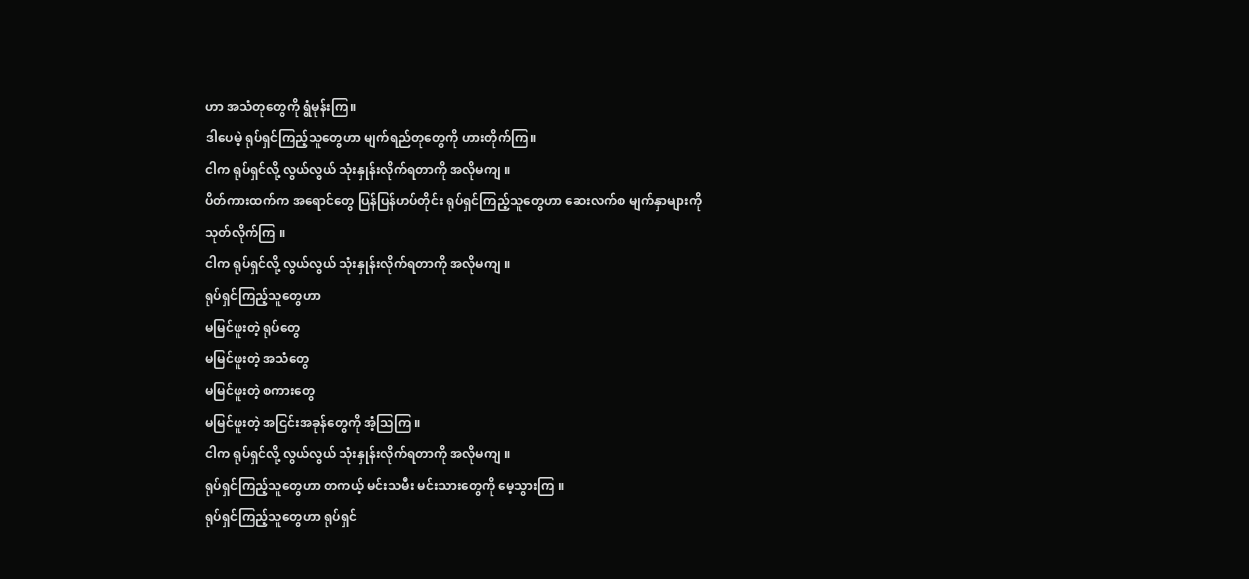ဟာ အသံတုတွေကို ရွံမုန်းကြ။
ဒါပေမဲ့ ရုပ်ရှင်ကြည့်သူတွေဟာ မျက်ရည်တုတွေကို ဟားတိုက်ကြ။
ငါက ရုပ်ရှင်လို့ လွယ်လွယ် သုံးနှုန်းလိုက်ရတာကို အလိုမကျ ။
ပိတ်ကားထက်က အရောင်တွေ ပြန်ပြန်ဟပ်တိုင်း ရုပ်ရှင်ကြည့်သူတွေဟာ ဆေးလက်စ မျက်နှာများကို သုတ်လိုက်ကြ ။
ငါက ရုပ်ရှင်လို့ လွယ်လွယ် သုံးနှုန်းလိုက်ရတာကို အလိုမကျ ။
ရုပ်ရှင်ကြည့်သူတွေဟာ
မမြင်ဖူးတဲ့ ရုပ်တွေ
မမြင်ဖူးတဲ့ အသံတွေ
မမြင်ဖူးတဲ့ စကားတွေ
မမြင်ဖူးတဲ့ အငြင်းအခုန်တွေကို အံ့သြကြ ။
ငါက ရုပ်ရှင်လို့ လွယ်လွယ် သုံးနှုန်းလိုက်ရတာကို အလိုမကျ ။
ရုပ်ရှင်ကြည့်သူတွေဟာ တကယ့် မင်းသမီး မင်းသားတွေကို မေ့သွားကြ ။
ရုပ်ရှင်ကြည့်သူတွေဟာ ရုပ်ရှင်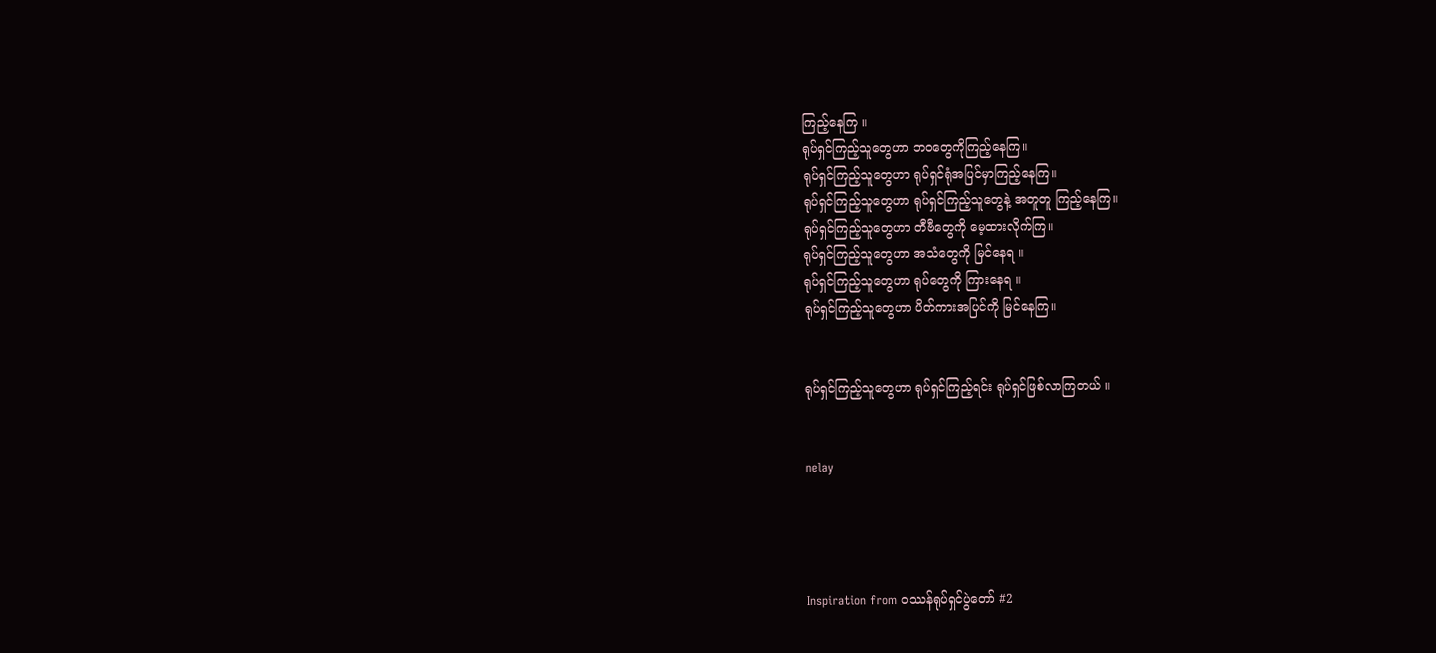ကြည့်နေကြ ။
ရုပ်ရှင်ကြည့်သူတွေဟာ ဘဝတွေကိုကြည့်နေကြ။
ရုပ်ရှင်ကြည့်သူတွေဟာ ရုပ်ရှင်ရုံအပြင်မှာကြည့်နေကြ။
ရုပ်ရှင်ကြည့်သူတွေဟာ ရုပ်ရှင်ကြည့်သူတွေနဲ့ အတူတူ ကြည့်နေကြ။
ရုပ်ရှင်ကြည့်သူတွေဟာ တီဗီတွေကို မေ့ထားလိုက်ကြ။
ရုပ်ရှင်ကြည့်သူတွေဟာ အသံတွေကို မြင်နေရ ။
ရုပ်ရှင်ကြည့်သူတွေဟာ ရုပ်တွေကို ကြားနေရ ။
ရုပ်ရှင်ကြည့်သူတွေဟာ ပိတ်ကားအပြင်ကို မြင်နေကြ။


ရုပ်ရှင်ကြည့်သူတွေဟာ ရုပ်ရှင်ကြည့်ရင်း ရုပ်ရှင်ဖြစ်လာကြတယ် ။


nelay




Inspiration from ဝဿန်ရုပ်ရှင်ပွဲတော် #2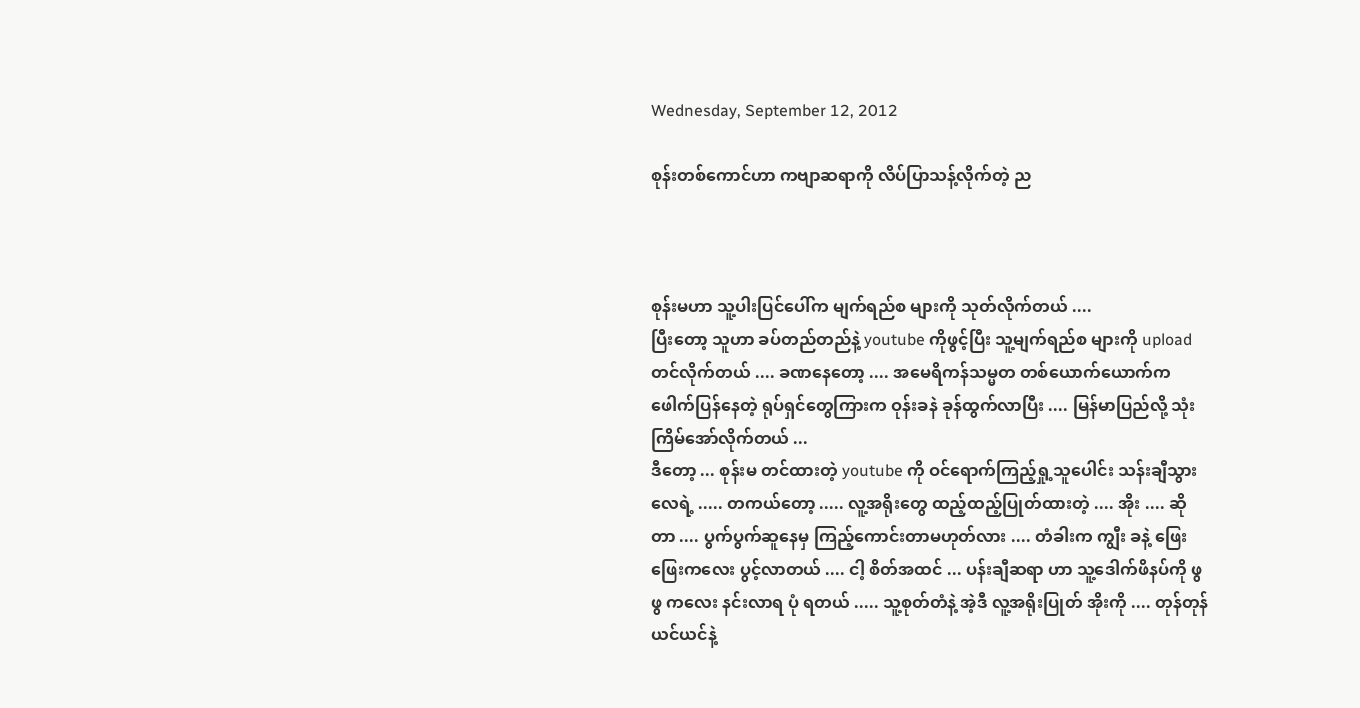Wednesday, September 12, 2012

စုန်းတစ်ကောင်ဟာ ကဗျာဆရာကို လိပ်ပြာသန့်လိုက်တဲ့ ည



စုန်းမဟာ သူ့ပါးပြင်ပေါ်က မျက်ရည်စ များကို သုတ်လိုက်တယ် ....
ပြီးတော့ သူဟာ ခပ်တည်တည်နဲ့ youtube ကိုဖွင့်ပြီး သူ့မျက်ရည်စ များကို upload တင်လိုက်တယ် .... ခဏနေတော့ .... အမေရိကန်သမ္မတ တစ်ယောက်ယောက်က ဖေါက်ပြန်နေတဲ့ ရုပ်ရှင်တွေကြားက ဝုန်းခနဲ ခုန်ထွက်လာပြီး .... မြန်မာပြည်လို့ သုံးကြိမ်အော်လိုက်တယ် ...
ဒီတော့ ... စုန်းမ တင်ထားတဲ့ youtube ကို ဝင်ရောက်ကြည့်ရှု့သူပေါင်း သန်းချီသွားလေရဲ့ ..... တကယ်တော့ ..... လူ့အရိုးတွေ ထည့်ထည့်ပြုတ်ထားတဲ့ .... အိုး .... ဆိုတာ .... ပွက်ပွက်ဆူနေမှ ကြည့်ကောင်းတာမဟုတ်လား .... တံခါးက ကျွီး ခနဲ့ ဖြေးဖြေးကလေး ပွင့်လာတယ် .... ငါ့ စိတ်အထင် ... ပန်းချီဆရာ ဟာ သူ့ဒေါက်ဖိနပ်ကို ဖွဖွ ကလေး နင်းလာရ ပုံ ရတယ် ..... သူ့စုတ်တံနဲ့ အဲ့ဒီ လူ့အရိုးပြုတ် အိုးကို .... တုန်တုန်ယင်ယင်နဲ့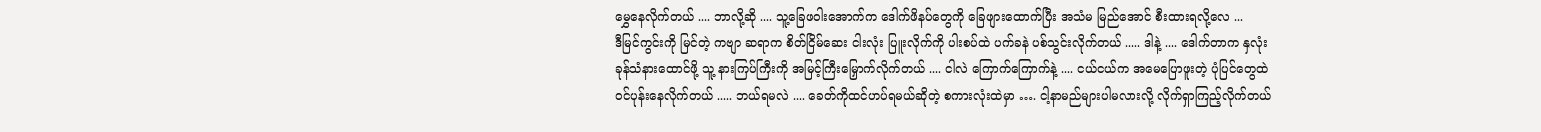မွှေနေလိုက်တယ် .... ဘာလို့ဆို .... သူ့ခြေဖဝါးအောက်က ဒေါက်ဖိနပ်တွေကို ခြေဖျားထောက်ပြီး အသံမ မြည်အောင် စီးထားရလို့လေ ...
ဒီမြင်ကွင်းကို မြင်တဲ့ ကဗျာ ဆရာက စိတ်ငြိမ်ဆေး ငါးလုံး ပြူးလိုက်ကို ပါးစပ်ထဲ ပက်ခနဲ ပစ်သွင်းလိုက်တယ် ..... ဒါနဲ့ .... ဒေါက်တာက နှလုံးခုန်သံနားထောင်ဖို့ သူ့ နားကြပ်ကြီးကို အမြင့်ကြီးမြှောက်လိုက်တယ် .... ငါလဲ ကြောက်ကြောက်နဲ့ .... ငယ်ငယ်က အမေပြောဖူးတဲ့ ပုံပြင်တွေထဲ ဝင်ပုန်းနေလိုက်တယ် ..... ဘယ်ရမလဲ .... ခေတ်ကိုထင်ဟပ်ရမယ်ဆိုတဲ့ စကားလုံးထဲမှာ …. ငါ့နာမည်များပါမလားလို့ လိုက်ရှာကြည့်လိုက်တယ်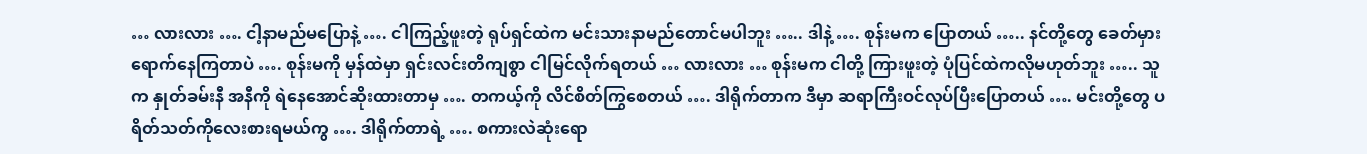… လားလား …. ငါ့နာမည်မပြောနဲ့ …. ငါကြည့်ဖူးတဲ့ ရုပ်ရှင်ထဲက မင်းသားနာမည်တောင်မပါဘူး ….. ဒါနဲ့ …. စုန်းမက ပြောတယ် ….. နင်တို့တွေ ခေတ်မှားရောက်နေကြတာပဲ …. စုန်းမကို မှန်ထဲမှာ ရှင်းလင်းတိကျစွာ ငါမြင်လိုက်ရတယ် … လားလား … စုန်းမက ငါတို့ ကြားဖူးတဲ့ ပုံပြင်ထဲကလိုမဟုတ်ဘူး ….. သူက နှုတ်ခမ်းနီ အနီကို ရဲနေအောင်ဆိုးထားတာမှ …. တကယ့်ကို လိင်စိတ်ကြွစေတယ် …. ဒါရိုက်တာက ဒီမှာ ဆရာကြီးဝင်လုပ်ပြီးပြောတယ် …. မင်းတို့တွေ ပရိတ်သတ်ကိုလေးစားရမယ်ကွ …. ဒါရိုက်တာရဲ့ …. စကားလဲဆုံးရော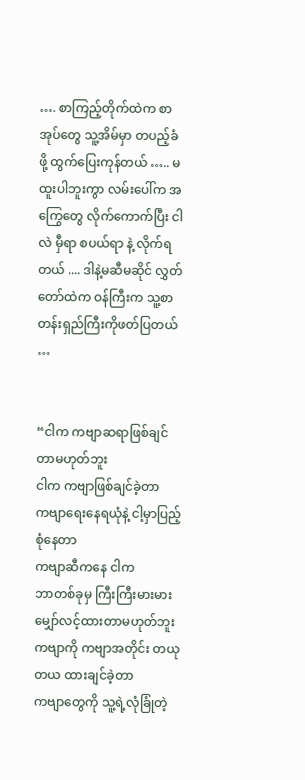…. စာကြည့်တိုက်ထဲက စာအုပ်တွေ သူ့အိမ်မှာ တပည့်ခံဖို့ ထွက်ပြေးကုန်တယ် ….. မထူးပါဘူးကွာ လမ်းပေါ်က အကြွေတွေ လိုက်ကောက်ပြီး ငါလဲ မှီရာ စပယ်ရာ နဲ့ လိုက်ရတယ် .... ဒါနဲ့မဆီမဆိုင် လွှတ်တော်ထဲက ဝန်ကြီးက သူ့စာတန်းရှည်ကြီးကိုဖတ်ပြတယ် …


“ငါက ကဗျာဆရာဖြစ်ချင်တာမဟုတ်ဘူး
ငါက ကဗျာဖြစ်ချင်ခဲ့တာ
ကဗျာရေးနေရယုံနဲ့ ငါ့မှာပြည့်စုံနေတာ
ကဗျာဆီကနေ ငါက
ဘာတစ်ခုမှ ကြီးကြီးမားမား မျှော်လင့်ထားတာမဟုတ်ဘူး
ကဗျာကို ကဗျာအတိုင်း တယုတယ ထားချင်ခဲ့တာ
ကဗျာတွေကို သူ့ရဲ့လုံခြုံတဲ့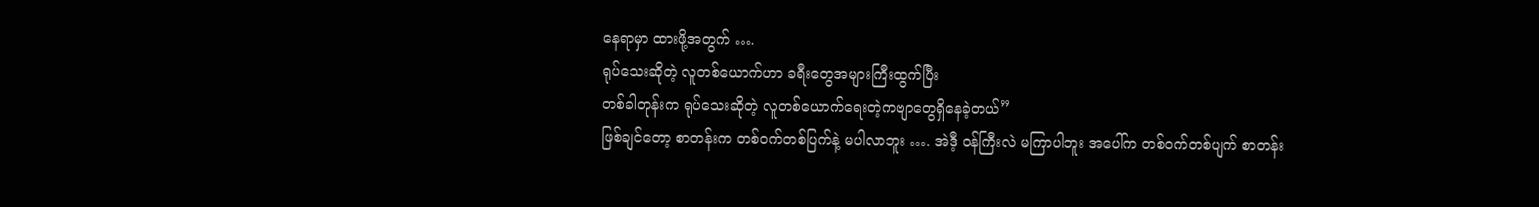နေရာမှာ ထားဖို့အတွက် ….
ရုပ်သေးဆိုတဲ့ လူတစ်ယောက်ဟာ ခရီးတွေအများကြီးထွက်ပြီး
တစ်ခါတုန်းက ရုပ်သေးဆိုတဲ့ လူတစ်ယောက်ရေးတဲ့ကဗျာတွေရှိနေခဲ့တယ်”
ဖြစ်ချင်တော့ စာတန်းက တစ်ဝက်တစ်ပြက်နဲ့ မပါလာဘူး …. အဲဒီ့ ဝန်ကြီးလဲ မကြာပါဘူး အပေါ်က တစ်ဝက်တစ်ပျက် စာတန်း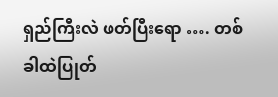ရှည်ကြီးလဲ ဖတ်ပြီးရော …. တစ်ခါထဲပြုတ်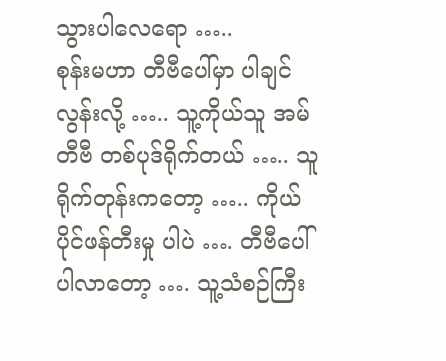သွားပါလေရော …..
စုန်းမဟာ တီဗီပေါ်မှာ ပါချင်လွန်းလို့ ….. သူ့ကိုယ်သူ အမ်တီဗီ တစ်ပုဒ်ရိုက်တယ် ….. သူရိုက်တုန်းကတော့ ….. ကိုယ်ပိုင်ဖန်တီးမှု ပါပဲ …. တီဗီပေါ်ပါလာတော့ …. သူ့သံစဉ်ကြီး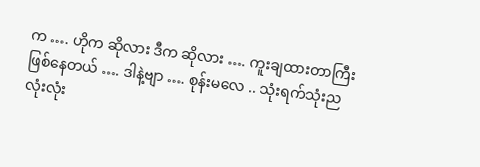က …. ဟိုက ဆိုလား ဒီက ဆိုလား …. ကူးချထားတာကြီးဖြစ်နေတယ် …. ဒါနဲ့ဗျာ …. စုန်းမလေ .. သုံးရက်သုံးည လုံးလုံး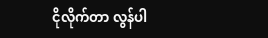ငိုလိုက်တာ လွန်ပါ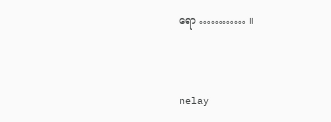ရော ………… ။



nelay